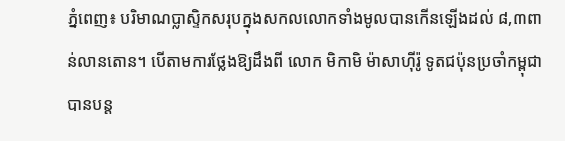ភ្នំពេញ៖ បរិមាណប្លាស្ទិកសរុបក្នុងសកលលោកទាំងមូលបានកើនឡើងដល់ ៨,៣ពាន់លានតោន។ បើតាមការថ្លែងឱ្យដឹងពី លោក មិកាមិ ម៉ាសាហ៊ីរ៉ូ ទូតជប៉ុនប្រចាំកម្ពុជា បានបន្ត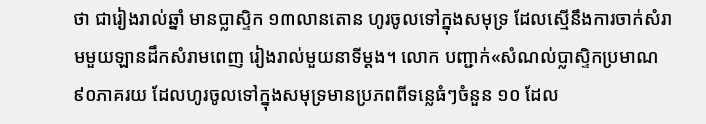ថា ជារៀងរាល់ឆ្នាំ មានប្លាស្ទិក ១៣លានតោន ហូរចូលទៅក្នុងសមុទ្រ ដែលស្មើនឹងការចាក់សំរាមមួយឡានដឹកសំរាមពេញ រៀងរាល់មួយនាទីម្ដង។ លោក បញ្ជាក់«សំណល់ប្លាស្ទិកប្រមាណ ៩០ភាគរយ ដែលហូរចូលទៅក្នុងសមុទ្រមានប្រភពពីទន្លេធំៗចំនួន ១០ ដែល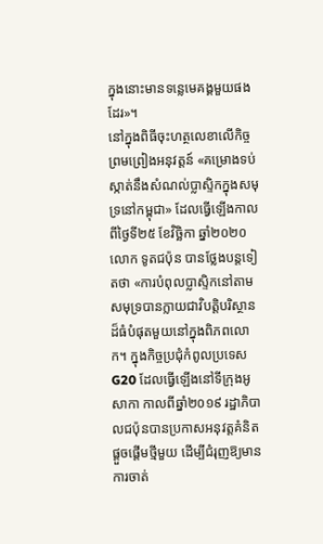ក្នុងនោះមានទន្លេមេគង្គមួយផងដែរ»។
នៅក្នុងពិធីចុះហត្ថលេខាលើកិច្ចព្រមព្រៀងអនុវត្តន៍ «គម្រោងទប់ស្កាត់នឹងសំណល់ប្លាស្ទិកក្នុងសមុទ្រនៅកម្ពុជា» ដែលធ្វើឡើងកាលពីថ្ងៃទី២៥ ខែវិច្ឆិកា ឆ្នាំ២០២០ លោក ទូតជប៉ុន បានថ្លែងបន្តទៀតថា «ការបំពុលប្លាស្ទិកនៅតាមសមុទ្របានក្លាយជាវិបត្តិបរិស្ថានដ៏ធំបំផុតមួយនៅក្នុងពិភពលោក។ ក្នុងកិច្ចប្រជុំកំពូលប្រទេស G20 ដែលធ្វើឡើងនៅទីក្រុងអូសាកា កាលពីឆ្នាំ២០១៩ រដ្ឋាភិបាលជប៉ុនបានប្រកាសអនុវត្តគំនិតផ្ដួចផ្ដើមថ្មីមួយ ដើម្បីជំរុញឱ្យមានការចាត់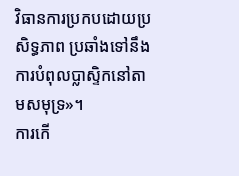វិធានការប្រកបដោយប្រសិទ្ធភាព ប្រឆាំងទៅនឹងការបំពុលប្លាស្ទិកនៅតាមសមុទ្រ»។
ការកើ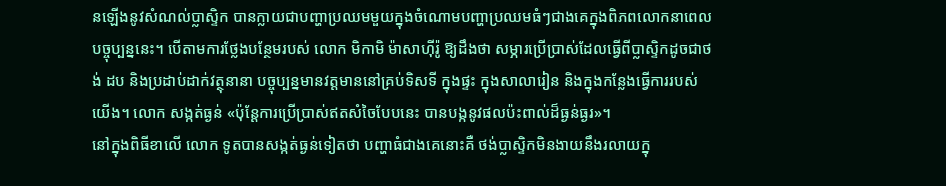នឡើងនូវសំណល់ប្លាស្ទិក បានក្លាយជាបញ្ហាប្រឈមមួយក្នុងចំណោមបញ្ហាប្រឈមធំៗជាងគេក្នុងពិភពលោកនាពេលបច្ចុប្បន្ននេះ។ បើតាមការថ្លែងបន្ថែមរបស់ លោក មិកាមិ ម៉ាសាហ៊ីរ៉ូ ឱ្យដឹងថា សម្ភារប្រើប្រាស់ដែលធ្វើពីប្លាស្ទិកដូចជាថង់ ដប និងប្រដាប់ដាក់វត្ថុនានា បច្ចុប្បន្នមានវត្តមាននៅគ្រប់ទិសទី ក្នុងផ្ទះ ក្នុងសាលារៀន និងក្នុងកន្លែងធ្វើការរបស់យើង។ លោក សង្កត់ធ្ងន់ «ប៉ុន្តែការប្រើប្រាស់ឥតសំចៃបែបនេះ បានបង្កនូវផលប៉ះពាល់ដ៏ធ្ងន់ធ្ងរ»។
នៅក្នុងពិធីខាលើ លោក ទូតបានសង្កត់ធ្ងន់ទៀតថា បញ្ហាធំជាងគេនោះគឺ ថង់ប្លាស្ទិកមិនងាយនឹងរលាយក្នុ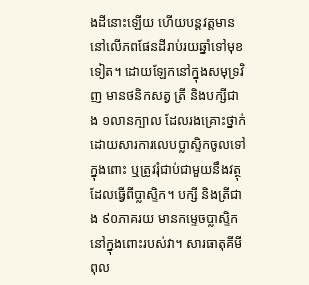ងដីនោះឡើយ ហើយបន្តវត្តមាននៅលើភពផែនដីរាប់រយឆ្នាំទៅមុខទៀត។ ដោយឡែកនៅក្នុងសមុទ្រវិញ មានថនិកសត្វ ត្រី និងបក្សីជាង ១លានក្បាល ដែលរងគ្រោះថ្នាក់ ដោយសារការលេបប្លាស្ទិកចូលទៅក្នុងពោះ ឬត្រូវរុំជាប់ជាមួយនឹងវត្ថុដែលធ្វើពីប្លាស្ទិក។ បក្សី និងត្រីជាង ៩០ភាគរយ មានកម្ទេចប្លាស្ទិកនៅក្នុងពោះរបស់វា។ សារធាតុគីមីពុល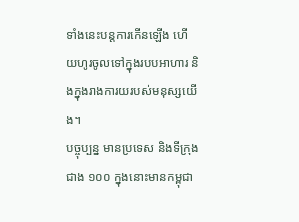ទាំងនេះបន្តការកើនឡើង ហើយហូរចូលទៅក្នុងរបបអាហារ និងក្នុងរាងការយរបស់មនុស្សយើង។
បច្ចុប្បន្ន មានប្រទេស និងទីក្រុងជាង ១០០ ក្នុងនោះមានកម្ពុជា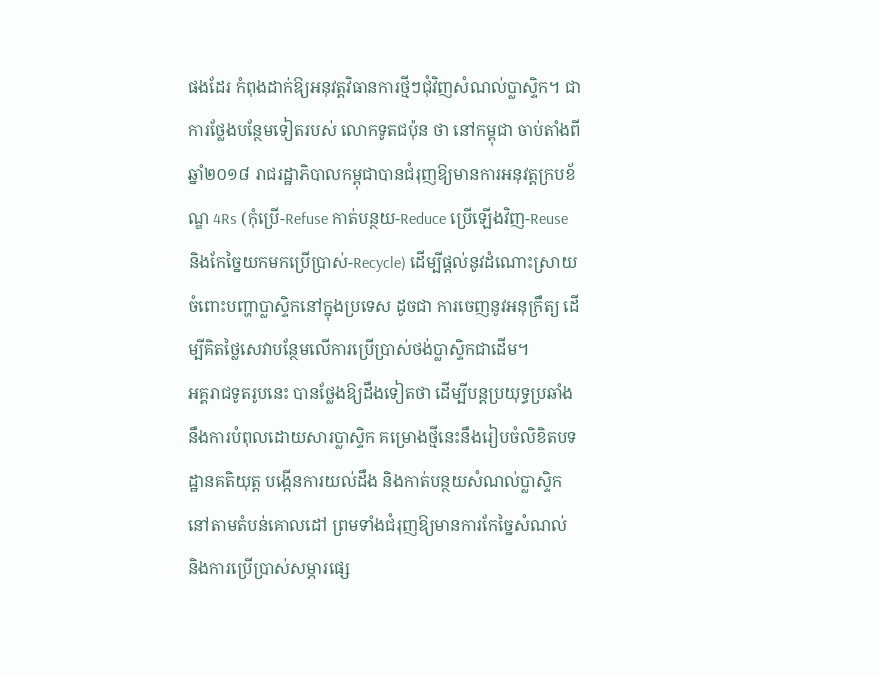ផងដែរ កំពុងដាក់ឱ្យអនុវត្តវិធានការថ្មីៗជុំវិញសំណល់ប្លាស្ទិក។ ជាការថ្លែងបន្ថែមទៀតរបស់ លោកទូតជប៉ុន ថា នៅកម្ពុជា ចាប់តាំងពីឆ្នាំ២០១៨ រាជរដ្ឋាភិបាលកម្ពុជាបានជំរុញឱ្យមានការអនុវត្តក្របខ័ណ្ឌ 4Rs (កុំប្រើ-Refuse កាត់បន្ថយ-Reduce ប្រើឡើងវិញ-Reuse និងកែច្នៃយកមកប្រើប្រាស់-Recycle) ដើម្បីផ្ដល់នូវដំណោះស្រាយចំពោះបញ្ហាប្លាស្ទិកនៅក្នុងប្រទេស ដូចជា ការចេញនូវអនុក្រឹត្យ ដើម្បីគិតថ្លៃសេវាបន្ថែមលើការប្រើប្រាស់ថង់ប្លាស្ទិកជាដើម។
អគ្គរាជទូតរូបនេះ បានថ្លែងឱ្យដឹងទៀតថា ដើម្បីបន្តប្រយុទ្ធប្រឆាំងនឹងការបំពុលដោយសារប្លាស្ទិក គម្រោងថ្មីនេះនឹងរៀបចំលិខិតបទដ្ឋានគតិយុត្ត បង្កើនការយល់ដឹង និងកាត់បន្ថយសំណល់ប្លាស្ទិកនៅតាមតំបន់គោលដៅ ព្រមទាំងជំរុញឱ្យមានការកែច្នៃសំណល់ និងការប្រើប្រាស់សម្ភារផ្សេ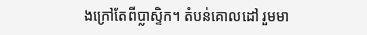ងក្រៅតែពីប្លាស្ទិក។ តំបន់គោលដៅ រួមមា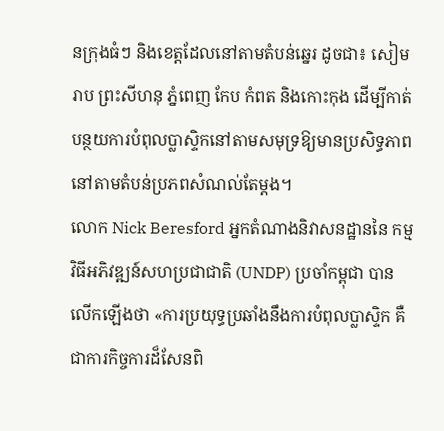នក្រុងធំៗ និងខេត្តដែលនៅតាមតំបន់ឆ្នេរ ដូចជា៖ សៀមរាប ព្រះសីហនុ ភ្នំពេញ កែប កំពត និងកោះកុង ដើម្បីកាត់បន្ថយការបំពុលប្លាស្ទិកនៅតាមសមុទ្រឱ្យមានប្រសិទ្ធភាព នៅតាមតំបន់ប្រភពសំណល់តែម្ដង។
លោក Nick Beresford អ្នកតំណាងនិវាសនដ្ឋាននៃ កម្មវិធីអភិវឌ្ឍន៍សហប្រជាជាតិ (UNDP) ប្រចាំកម្ពុជា បានលើកឡើងថា «ការប្រយុទ្ធប្រឆាំងនឹងការបំពុលប្លាស្ទិក គឺជាការកិច្ចការដ៏សែនពិ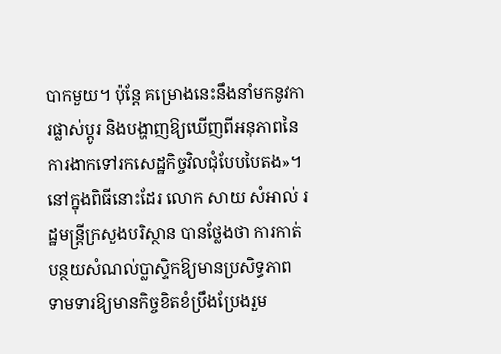បាកមួយ។ ប៉ុន្តែ គម្រោងនេះនឹងនាំមកនូវការផ្លាស់ប្តូរ និងបង្ហាញឱ្យឃើញពីអនុភាពនៃការងាកទៅរកសេដ្ឋកិច្ចវិលជុំបែបបៃតង»។
នៅក្នុងពិធីនោះដែរ លោក សាយ សំអាល់ រដ្ឋមន្ត្រីក្រសួងបរិស្ថាន បានថ្លែងថា ការកាត់បន្ថយសំណល់ប្លាស្ទិកឱ្យមានប្រសិទ្ធភាព ទាមទារឱ្យមានកិច្ចខិតខំប្រឹងប្រែងរួម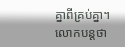គ្នាពីគ្រប់គ្នា។ លោកបន្តថា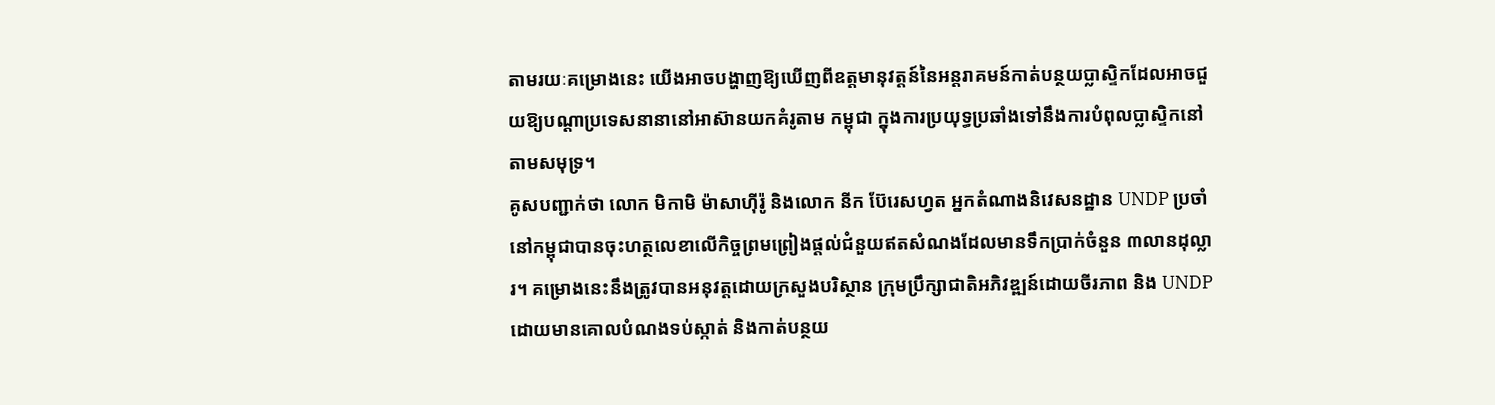តាមរយៈគម្រោងនេះ យើងអាចបង្ហាញឱ្យឃើញពីឧត្តមានុវត្តន៍នៃអន្តរាគមន៍កាត់បន្ថយប្លាស្ទិកដែលអាចជួយឱ្យបណ្ដាប្រទេសនានានៅអាស៊ានយកគំរូតាម កម្ពុជា ក្នុងការប្រយុទ្ធប្រឆាំងទៅនឹងការបំពុលប្លាស្ទិកនៅតាមសមុទ្រ។
គូសបញ្ជាក់ថា លោក មិកាមិ ម៉ាសាហ៊ីរ៉ូ និងលោក នីក ប៊ែរេសហ្វត អ្នកតំណាងនិវេសនដ្ឋាន UNDP ប្រចាំនៅកម្ពុជាបានចុះហត្ថលេខាលើកិច្ចព្រមព្រៀងផ្តល់ជំនួយឥតសំណងដែលមានទឹកប្រាក់ចំនួន ៣លានដុល្លារ។ គម្រោងនេះនឹងត្រូវបានអនុវត្តដោយក្រសួងបរិស្ថាន ក្រុមប្រឹក្សាជាតិអភិវឌ្ឍន៍ដោយចីរភាព និង UNDP ដោយមានគោលបំណងទប់ស្កាត់ និងកាត់បន្ថយ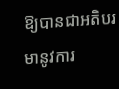ឱ្យបានជាអតិបរមានូវការ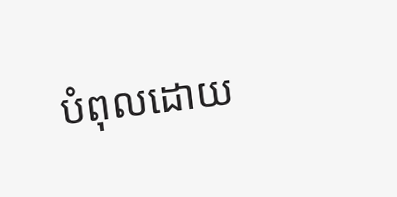បំពុលដោយ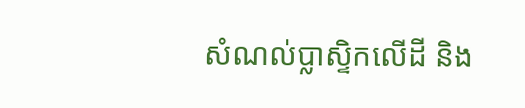សំណល់ប្លាស្ទិកលើដី និង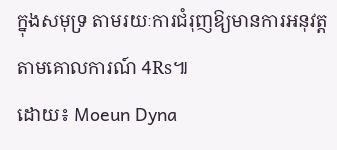ក្នុងសមុទ្រ តាមរយៈការជំរុញឱ្យមានការអនុវត្តតាមគោលការណ៍ 4Rs៕
ដោយ៖ Moeun Dyna